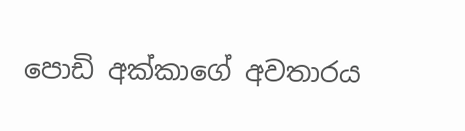පොඩි අක්කාගේ අවතාරය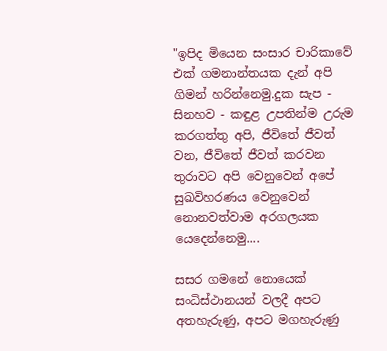"ඉපිද මියෙන සංසාර චාරිකාවේ එක් ගමනාන්තයක දැන් අපි ගිමන් හරින්නෙමු.දුක සැප - සිනහව - කඳුළ උපතින්ම උරුම කරගත්තු අපි, ජීවිතේ ජීවත් වන, ජීවිතේ ජීවත් කරවන තුරාවට අපි වෙනුවෙන් අපේ සුඛවිහරණය වෙනුවෙන් නොනවත්වාම අරගලයක යෙදෙන්නෙමු....

සසර ගමනේ නොයෙක් සංධිස්ථානයන් වලදී අපට අතහැරුණු, අපට මගහැරුණු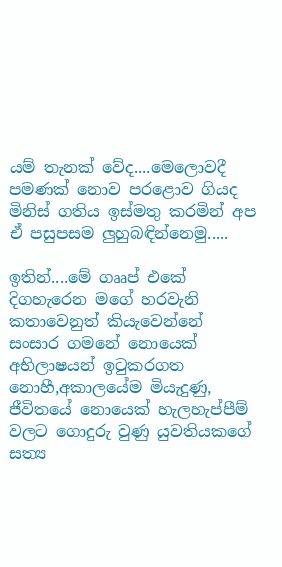යම් තැනක් වේද....මෙලොවදී පමණක් නොව පරළොව ගියද මිනිස් ගතිය ඉස්මතු කරමින් අප ඒ පසුපසම ලුහුබඳින්නෙමු.....

ඉතින්....මේ ගෲප් එකේ දිගහැරෙන මගේ හරවැනි කතාවෙනුත් කියැවෙන්නේ සංසාර ගමනේ නොයෙක්
අභිලාෂයන් ඉටුකරගත නොහී,අකාලයේම මියැදුණු, ජීවිතයේ නොයෙක් හැලහැප්පීම් වලට ගොදුරු වුණු යුවතියකගේ සත්‍ය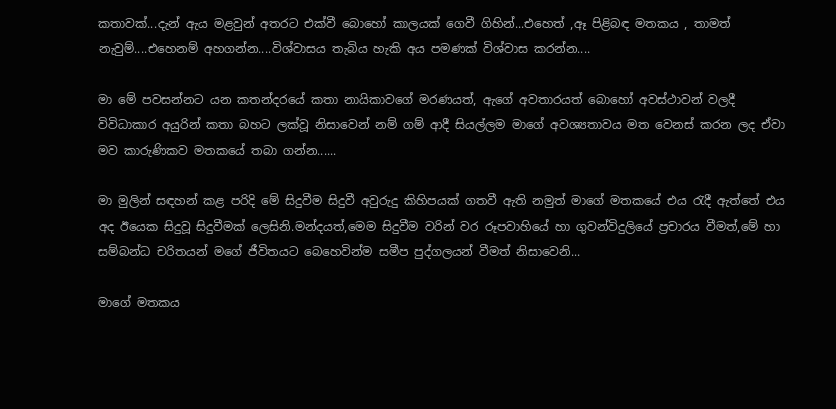කතාවක්...දැන් ඇය මළවුන් අතරට එක්වී බොහෝ කාලයක් ගෙවී ගිහින්...එහෙත් ,ඈ පිළිබඳ මතකය , තාමත් නැවුම්....එහෙනම් අහගන්න....විශ්වාසය තැබිය හැකි අය පමණක් විශ්වාස කරන්න....

මා මේ පවසන්නට යන කතන්දරයේ කතා නායිකාවගේ මරණයත්, ඇගේ අවතාරයත් බොහෝ අවස්ථාවන් වලදී විවිධාකාර අයුරින් කතා බහට ලක්වූ නිසාවෙන් නම් ගම් ආදී සියල්ලම මාගේ අවශ්‍යතාවය මත වෙනස් කරන ලද ඒවා මව කාරුණිකව මතකයේ තබා ගන්න......

මා මුලින් සඳහන් කළ පරිදි මේ සිදුවීම සිදුවී අවුරුදු කිහිපයක් ගතවී ඇති නමුත් මාගේ මතකයේ එය රැදී ඇත්තේ එය අද ඊයෙක සිදුවූ සිදුවීමක් ලෙසිනි.මන්දයත්,මෙම සිදුවීම වරින් වර රූපවාහියේ හා ගුවන්විදුලියේ ප්‍රචාරය වීමත්,මේ හා සම්බන්ධ චරිතයන් මගේ ජීවිතයට බෙහෙවින්ම සමීප පුද්ගලයන් වීමත් නිසාවෙනි...

මාගේ මතකය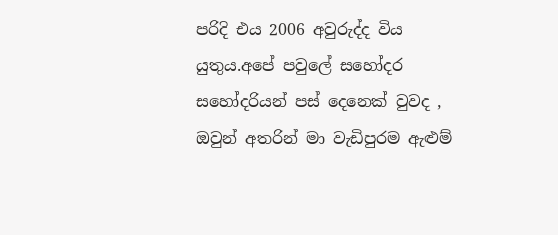පරිදි එය 2006 අවුරුද්ද විය යුතුය.අපේ පවුලේ සහෝදර සහෝදරියන් පස් දෙනෙක් වුවද , ඔවුන් අතරින් මා වැඩිපුරම ඇළුම්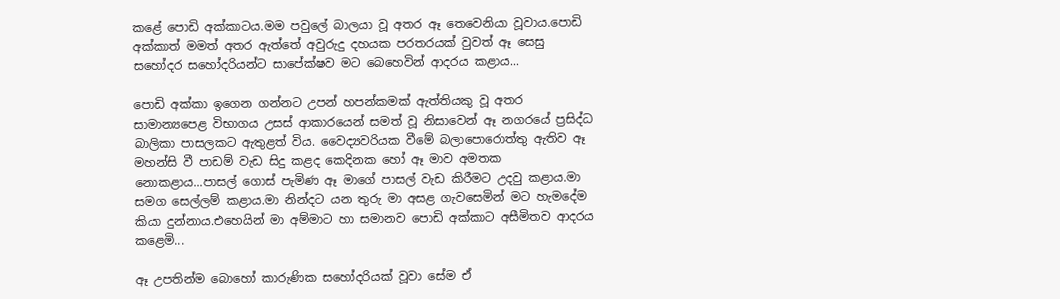කළේ පොඩි අක්කාටය.මම පවුලේ බාලයා වූ අතර ඈ තෙවෙනියා වූවාය.පොඩි අක්කාත් මමත් අතර ඇත්තේ අවුරුදු දහයක පරතරයක් වුවත් ඈ සෙසු සහෝදර සහෝදරියන්ට සාපේක්ෂව මට බෙහෙවින් ආදරය කළාය...

පොඩි අක්කා ඉගෙන ගන්නට උපන් හපන්කමක් ඇත්තියකු වූ අතර සාමාන්‍යපෙළ විභාගය උසස් ආකාරයෙන් සමත් වූ නිසාවෙන් ඈ නගරයේ ප්‍රසිද්ධ බාලිකා පාසලකට ඇතුළත් විය. වෛද්‍යවරියක වීමේ බලාපොරොත්තු ඇතිව ඈ මහන්සි වී පාඩම් වැඩ සිදු කළද කෙදිනක හෝ ඈ මාව අමතක නොකළාය...පාසල් ගොස් පැමිණ ඈ මාගේ පාසල් වැඩ කිරීමට උදවු කළාය.මා සමග සෙල්ලම් කළාය.මා නින්දට යන තුරු මා අසළ ගැවසෙමින් මට හැමදේම කියා දුන්නාය.එහෙයින් මා අම්මාට හා සමානව පොඩි අක්කාට අසීමිතව ආදරය කළෙමි...

ඈ උපතින්ම බොහෝ කාරුණික සහෝදරියක් වූවා සේම ඒ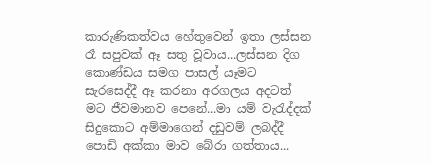කාරුණිකත්වය හේතුවෙන් ඉතා ලස්සන රෑ සපුවක් ඈ සතු වූවාය...ලස්සන දිග කොණ්ඩය සමග පාසල් යෑමට සැරසෙද්දී ඈ කරනා අරගලය අදටත් මට ජීවමානව පෙනේ...මා යම් වැරැද්දක් සිදුකොට අම්මාගෙන් දඩුවම් ලබද්දී පොඩි අක්කා මාව බේරා ගත්තාය...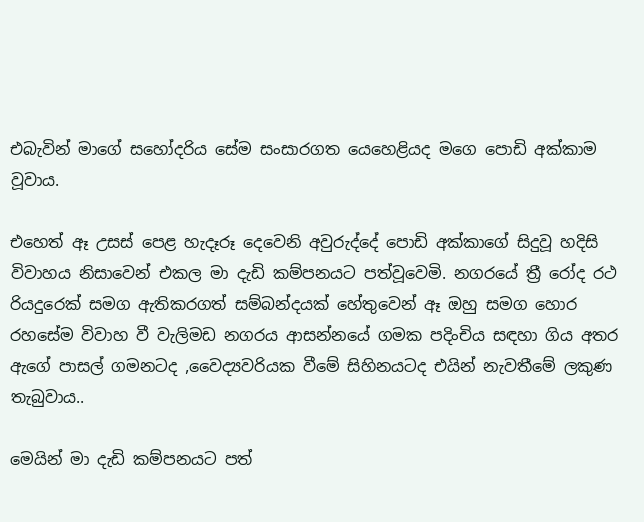එබැවින් මාගේ සහෝදරිය සේම සංසාරගත යෙහෙළියද මගෙ පොඩි අක්කාම වූවාය.

එහෙත් ඈ උසස් පෙළ හැදෑරූ දෙවෙනි අවුරුද්දේ පොඩි අක්කාගේ සිදුවූ හදිසි විවාහය නිසාවෙන් එකල මා දැඩි කම්පනයට පත්වූවෙමි. නගරයේ ත්‍රී රෝද රථ රියදුරෙක් සමග ඇතිකරගත් සම්බන්දයක් හේතුවෙන් ඈ ඔහු සමග හොර රහසේම විවාහ වී වැලිමඩ නගරය ආසන්නයේ ගමක පදිංචිය සඳහා ගිය අතර ඇගේ පාසල් ගමනටද ,වෛද්‍යවරියක වීමේ සිහිනයටද එයින් නැවතීමේ ලකුණ තැබුවාය..

මෙයින් මා දැඩි කම්පනයට පත්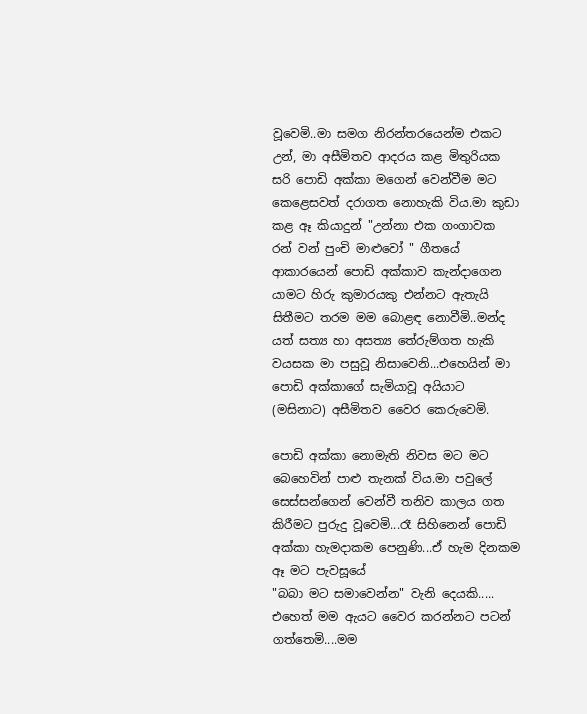වූවෙමි..මා සමග නිරන්තරයෙන්ම එකට උන්, මා අසීමිතව ආදරය කළ මිතුරියක සරි පොඩි අක්කා මගෙන් වෙන්වීම මට කෙළෙසවත් දරාගත නොහැකි විය.මා කුඩා කළ ඈ කියාදුන් "උන්නා එක ගංගාවක රන් වන් පුංචි මාළුවෝ " ගීතයේ ආකාරයෙන් පොඩි අක්කාව කැන්දාගෙන යාමට හිරු කුමාරයකු එන්නට ඇතැයි සිතීමට තරම මම බොළඳ නොවීමි..මන්ද යත් සත්‍ය හා අසත්‍ය තේරුම්ගත හැකි වයසක මා පසුවූ නිසාවෙනි...එහෙයින් මා පොඩි අක්කාගේ සැමියාවූ අයියාට (මසිනාට) අසීමිතව වෛර කෙරුවෙමි.

පොඩි අක්කා නොමැති නිවස මට මට බෙහෙවින් පාළු තැනක් විය.මා පවුලේ සෙස්සන්ගෙන් වෙන්වී තනිව කාලය ගත කිරීමට පුරුදු වූවෙමි...රෑ සිහිනෙන් පොඩි අක්කා හැමදාකම පෙනුණි...ඒ හැම දිනකම ඈ මට පැවසූයේ
"බබා මට සමාවෙන්න" වැනි දෙයකි..... එහෙත් මම ඇයට වෛර කරන්නට පටන් ගත්තෙමි....මම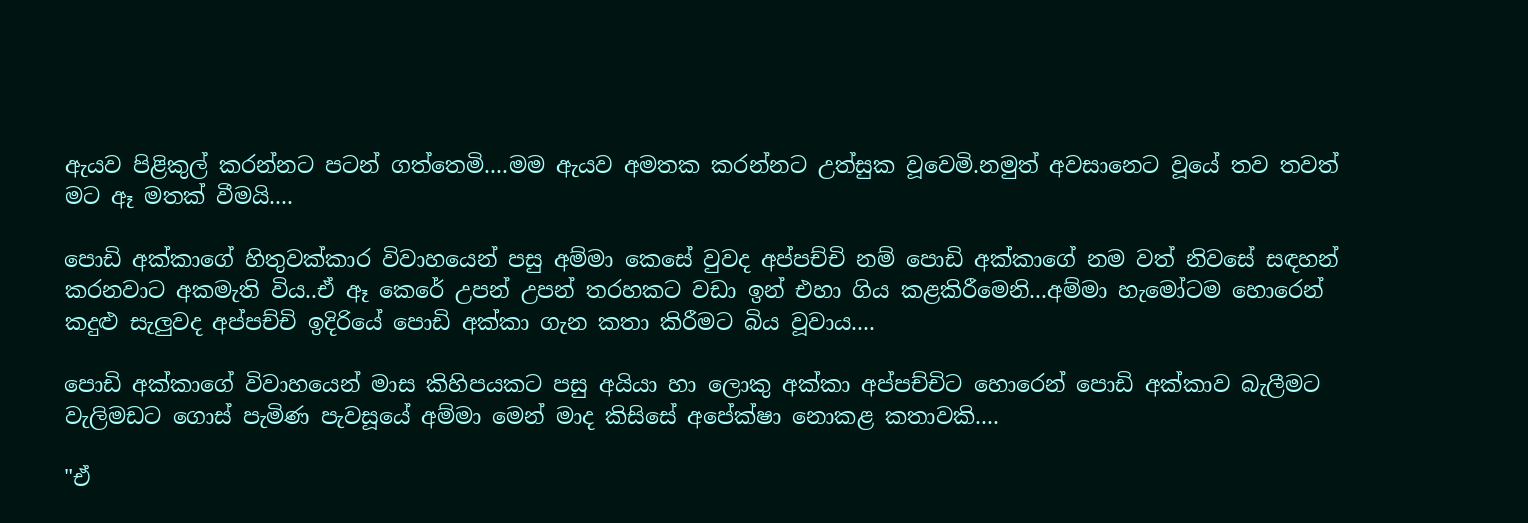ඇයව පිළිකුල් කරන්නට පටන් ගත්තෙමි....මම ඇයව අමතක කරන්නට උත්සුක වූවෙමි.නමුත් අවසානෙට වූයේ තව තවත් මට ඈ මතක් වීමයි....

පොඩි අක්කාගේ හිතුවක්කාර විවාහයෙන් පසු අම්මා කෙසේ වුවද අප්පච්චි නම් පොඩි අක්කාගේ නම වත් නිවසේ සඳහන් කරනවාට අකමැති විය..ඒ ඈ කෙරේ උපන් උපන් තරහකට වඩා ඉන් එහා ගිය කළකිරීමෙනි...අම්මා හැමෝටම හොරෙන් කදුළු සැලුවද අප්පච්චි ඉදිරියේ පොඩි අක්කා ගැන කතා කිරීමට බිය වූවාය....

පොඩි අක්කාගේ විවාහයෙන් මාස කිහිපයකට පසු අයියා හා ලොකු අක්කා අප්පච්චිට හොරෙන් පොඩි අක්කාව බැලීමට වැලිමඩට ගොස් පැමිණ පැවසූයේ අම්මා මෙන් මාද කිසිසේ අපේක්ෂා නොකළ කතාවකි....

"ඒ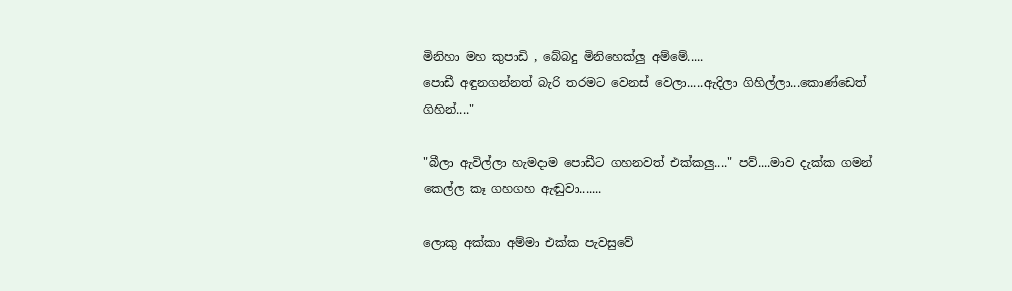මිනිහා මහ කුපාඩි , බේබදු මිනිහෙක්ලු අම්මේ.....
පොඩී අඳුනගන්නත් බැරි තරමට වෙනස් වෙලා.....ඇදිලා ගිහිල්ලා...කොණ්ඩෙත් ගිහින්...."

"බීලා ඇවිල්ලා හැමදාම පොඩීට ගහනවත් එක්කලු...." පව්....මාව දැක්ක ගමන් කෙල්ල කෑ ගහගහ ඇඬුවා.......

ලොකු අක්කා අම්මා එක්ක පැවසුවේ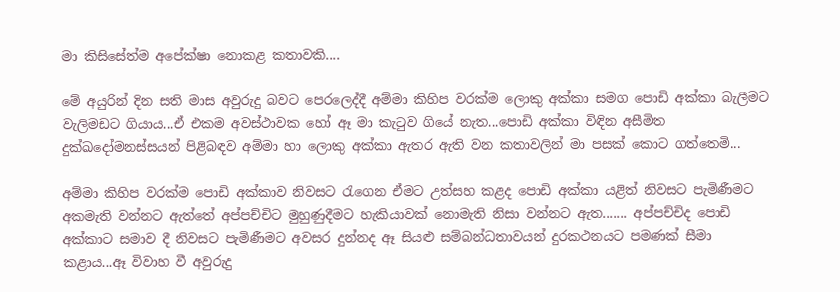මා කිසිසේත්ම අපේක්ෂා නොකළ කතාවකි....

මේ අයුරින් දින සති මාස අවුරුදු බවට පෙරලෙද්දී අම්මා කිහිප වරක්ම ලොකු අක්කා සමග පොඩි අක්කා බැලීමට වැලිමඩට ගියාය...ඒ එකම අවස්ථාවක හෝ ඈ මා කැටුව ගියේ නැත...පොඩි අක්කා විඳින අසීමිත දුක්ඛදෝමනස්සයන් පිළිබඳව අම්මා හා ලොකු අක්කා ඇතර ඇති වන කතාවලින් මා පසක් කොට ගත්තෙමි...

අම්මා කිහිප වරක්ම පොඩි අක්කාව නිවසට රැගෙන ඒමට උත්සහ කළද පොඩි අක්කා යළිත් නිවසට පැමිණීමට අකමැති වන්නට ඇත්තේ අප්පච්චිට මුහුණුදීමට හැකියාවක් නොමැති නිසා වන්නට ඇත....... අප්පච්චිද පොඩි අක්කාට සමාව දී නිවසට පැමිණීමට අවසර දුන්නද ඈ සියළු සම්බන්ධතාවයන් දුරකථනයට පමණක් සීමා කළාය...ඈ විවාහ වී අවුරුදු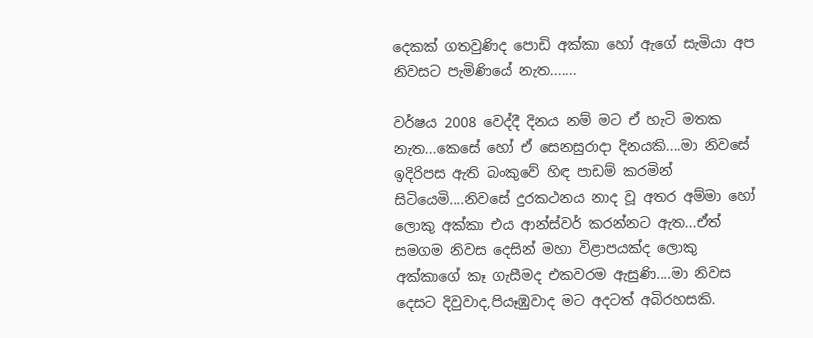දෙකක් ගතවුණිද පොඩි අක්කා හෝ ඇගේ සැමියා අප නිවසට පැමිණියේ නැත.......

වර්ෂය 2008 වෙද්දී දිනය නම් මට ඒ හැටි මතක නැත...කෙසේ හෝ ඒ සෙනසුරාදා දිනයකි....මා නිවසේ ඉදිරිපස ඇති බංකුවේ හිඳ පාඩම් කරමින් සිටියෙමි....නිවසේ දුරකථනය නාද වූ අතර අම්මා හෝ ලොකු අක්කා එය ආන්ස්වර් කරන්නට ඇත...ඒත් සමගම නිවස දෙසින් මහා විළාපයක්ද ලොකු අක්කාගේ කෑ ගැසීමද එකවරම ඇසුණි....මා නිවස දෙසට දිවුවාද,පියෑඹුවාද මට අදටත් අබිරහසකි.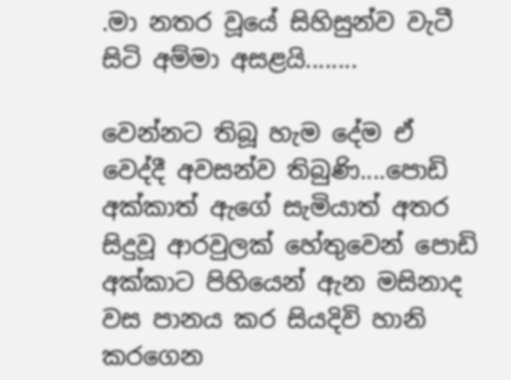.මා නතර වූයේ සිහිසුන්ව වැටී සිටි අම්මා අසළයි........

වෙන්නට තිබූ හැම දේම ඒ වෙද්දී අවසන්ව තිබුණි....පොඩි අක්කාත් ඇගේ සැමියාත් අතර සිදුවූ ආරවුලක් හේතුවෙන් පොඩි අක්කාට පිහියෙන් ඇන මසිනාද වස පානය කර සියදිවි හානි කරගෙන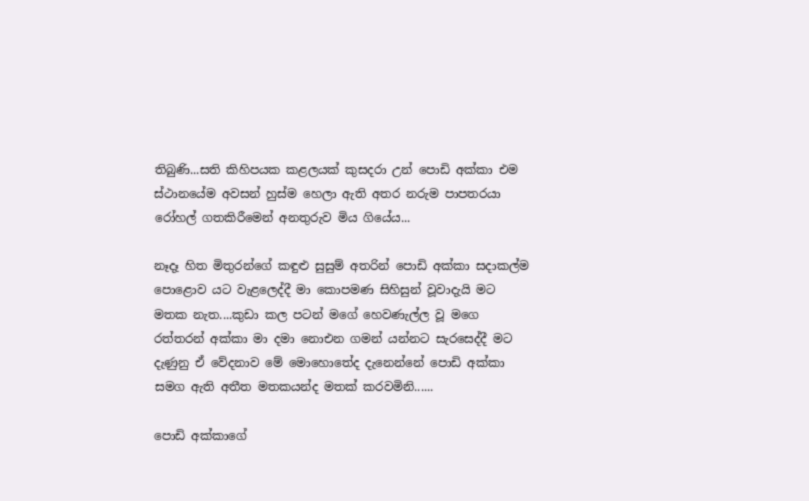තිබුණි...සති කිහිපයක කළලයක් කුසදරා උන් පොඩි අක්කා එම ස්ථානයේම අවසන් හුස්ම හෙලා ඇති අතර නරුම පාපතරයා රෝහල් ගතකිරීමෙන් අනතුරුව මිය ගියේය...

නෑදෑ හිත මිතුරන්ගේ කඳුළු සුසුම් අතරින් පොඩි අක්කා සදාකල්ම පොළොව යට වැළලෙද්දී මා කොපමණ සිහිසුන් වූවාදැයි මට මතක නැත....කුඩා කල පටන් මගේ හෙවණැල්ල වූ මගෙ රත්තරන් අක්කා මා දමා නොඑන ගමන් යන්නට සැරසෙද්දී මට දැණුනු ඒ වේදනාව මේ මොහොතේද දැනෙන්නේ පොඩි අක්කා සමග ඇති අතීත මතකයන්ද මතක් කරවමිනි......

පොඩි අක්කාගේ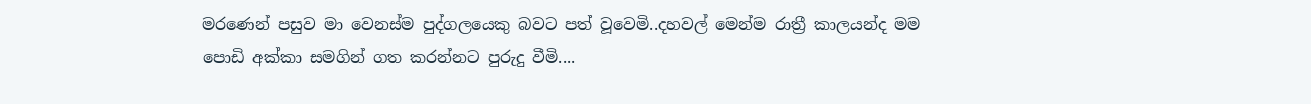මරණෙන් පසුව මා වෙනස්ම පුද්ගලයෙකු බවට පත් වූවෙමි..දහවල් මෙන්ම රාත්‍රී කාලයන්ද මම පොඩි අක්කා සමගින් ගත කරන්නට පුරුදු වීමි....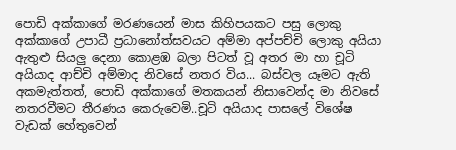පොඩි අක්කාගේ මරණයෙන් මාස කිහිපයකට පසු ලොකු අක්කාගේ උපාධී ප්‍රධානෝත්සවයට අම්මා අප්පච්චි ලොකු අයියා ඇතුළු සියලු දෙනා කොළඹ බලා පිටත් වූ අතර මා හා චූටි අයියාද ආච්චි අම්මාද නිවසේ නතර විය... බස්වල යෑමට ඇති අකමැත්තත්, පොඩි අක්කාගේ මතකයන් නිසාවෙන්ද මා නිවසේ නතරවීමට තීරණය කෙරුවෙමි..චූටි අයියාද පාසලේ විශේෂ වැඩක් හේතුවෙන්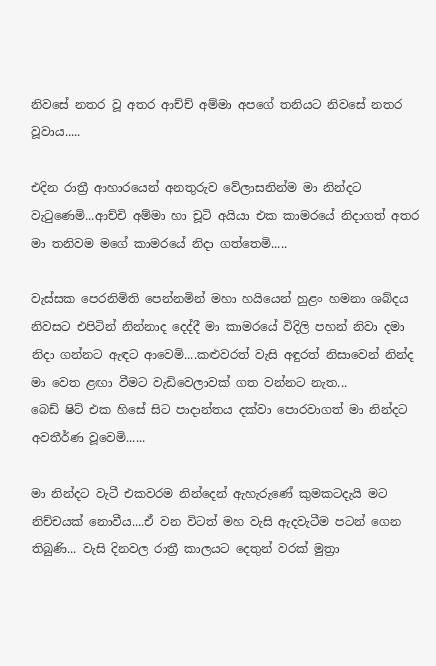නිවසේ නතර වූ අතර ආච්ච් අම්මා අපගේ තනියට නිවසේ නතර වූවාය.....

එදින රාත්‍රී ආහාරයෙන් අනතුරුව වේලාසනින්ම මා නින්දට වැටුණෙමි...ආච්චි අම්මා හා චූටි අයියා එක කාමරයේ නිදාගත් අතර මා තනිවම මගේ කාමරයේ නිදා ගත්තෙමි.....

වැස්සක පෙරනිමිති පෙන්නමින් මහා හයියෙන් හුළං හමනා ශබ්දය නිවසට එපිටින් නින්නාද දෙද්දී මා කාමරයේ විදිලි පහන් නිවා දමා නිදා ගන්නට ඇඳට ආවෙමි....කළුවරත් වැසි අඳුරත් නිසාවෙන් නින්ද මා වෙත ළඟා වීමට වැඩිවෙලාවක් ගත වන්නට නැත...
බෙඩ් ෂිට් එක හිසේ සිට පාදාන්තය දක්වා පොරවාගත් මා නින්දට අවතීර්ණ වූවෙමි......

මා නින්දට වැටී එකවරම නින්දෙන් ඇහැරුණේ කුමකටදැයි මට නිච්චයක් නොවීය....ඒ වන විටත් මහ වැසි ඇදවැටීම පටන් ගෙන තිබුණි... වැසි දිනවල රාත්‍රී කාලයට දෙතුන් වරක් මුත්‍රා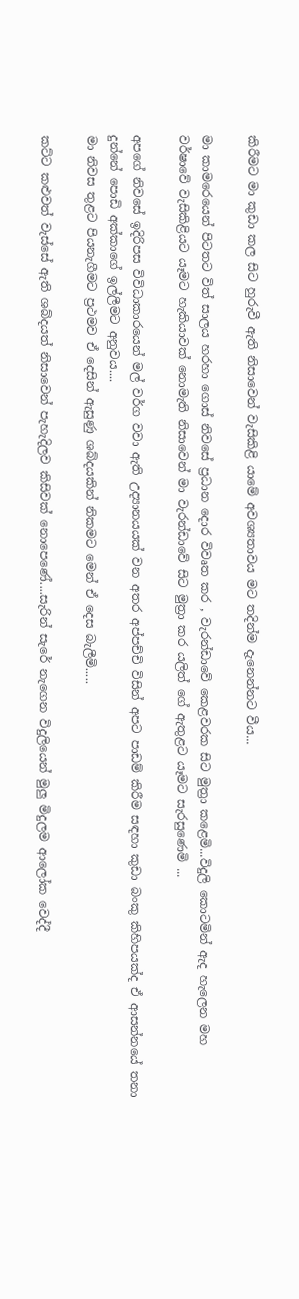කිරීමට මා කුඩා කල සිට හුරුවී ඇති නිසාවෙන් වැසිකිළි යාමේ අවශ්‍යතාවය මට තදින්ම දැනෙන්නට වීය...

මා කාමරෙයෙන් පිටතට විත් සාලය හරහා ගොස් නිවසේ ප්‍රධාන දොර විවෘත කර , වැරන්ඩාවේ කෙළවරක සිට මුත්‍රා කළෙමි...විදුලි කොටමින් ඇද හැලෙන මහ වර්ෂාවේ වැසිකිළියට යෑමට හැකියාවක් නොමැති නිසාවෙන් මා වැරන්ඩාවේ සිට මුත්‍රා කර යලිත් ගේ ඇතුළට යෑමට සැරසුණෙමි ...

අපගේ නිවසේ ඉදිරිපස විවිධාකාරයෙන් මල් වර්ග වවා ඇති උද්‍යානයයක් වන අතර අප්පච්චි විසින් අපට පාඩම් කිරීම සඳහා කුඩා බංකු කිහිපයක්ද ඒ ආසන්නයේ තනා දුන්නේ පොඩි අක්කාගේ ඉල්ලීමට අනුවය....
මා නිවස තුළට පියනැගීමට ප්‍රථමව ඒ දෙසින් ඇසුණු ශබ්දයකින් නිකමට මෙන් ඒ දෙස බැලීමි.....

කට්ට කළුවත් වැස්සේ ඇති ශබ්දයත් නිසාවෙන් පැහැදිලව කිසිවක් නොපෙණේ....සැරින් සැරේ නැගෙන විදුලියෙන් මුලු මිදුලම ආලෝක වෙද්දී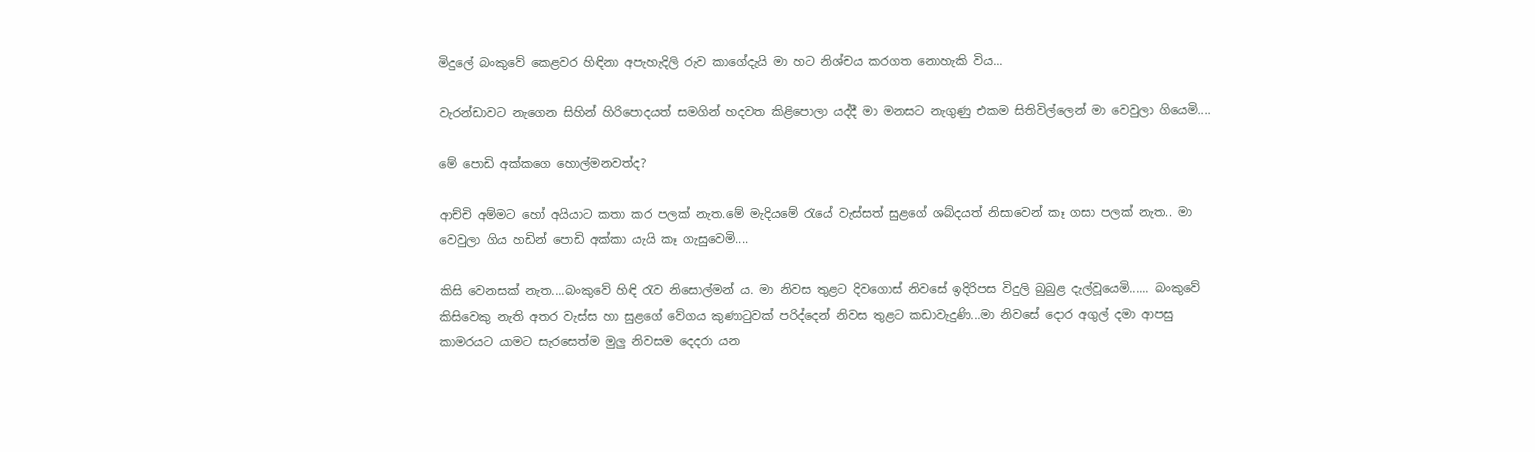මිදුලේ බංකුවේ කෙළවර හිඳිනා අපැහැදිලි රුව කාගේදැයි මා හට නිශ්චය කරගත නොහැකි විය...

වැරන්ඩාවට නැගෙන සිහින් හිරිපොදයත් සමගින් හදවත කිළිපොලා යද්දී මා මනසට නැගුණු එකම සිතිවිල්ලෙන් මා වෙවුලා ගියෙමි....

මේ පොඩි අක්කගෙ හොල්මනවත්ද?

ආච්චි අම්මට හෝ අයියාට කතා කර පලක් නැත.මේ මැදියමේ රැයේ වැස්සත් සුළගේ ශබ්දයත් නිසාවෙන් කෑ ගසා පලක් නැත.. මා වෙවුලා ගිය හඩින් පොඩි අක්කා යැයි කෑ ගැසුවෙමි....

කිසි වෙනසක් නැත....බංකුවේ හිඳි රැව නිසොල්මන්‍ ය. මා නිවස තුළට දිවගොස් නිවසේ ඉදිරිපස විදුලි බුබුළ දැල්වූයෙමි...... බංකුවේ කිසිවෙකු නැති අතර වැස්ස හා සුළගේ වේගය කුණාටුවක් පරිද්දෙන් නිවස තුළට කඩාවැදුණි...මා නිවසේ දොර අගුල් දමා ආපසු කාමරයට යාමට සැරසෙත්ම මුලු නිවසම දෙදරා යන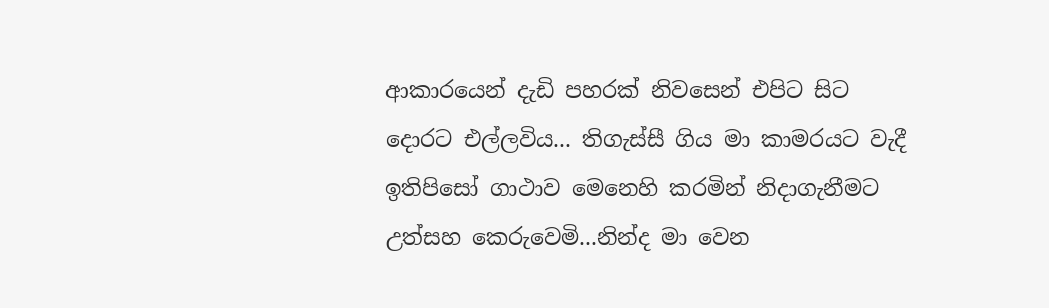ආකාරයෙන් දැඩි පහරක් නිවසෙන් එපිට සිට දොරට එල්ලවිය... තිගැස්සී ගිය මා කාමරයට වැදී ඉතිපිසෝ ගාථාව මෙනෙහි කරමින් නිදාගැනීමට උත්සහ කෙරුවෙමි...නින්ද මා වෙන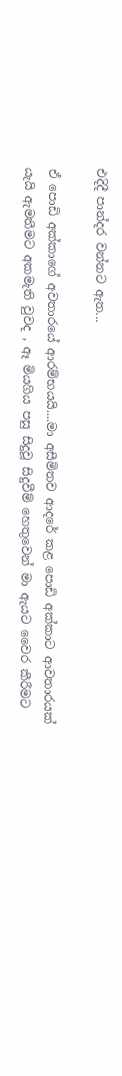එදිදී පාන්දර වන්නට ඇත...

ඒ පොඩි අක්කාගේ අවතාරයේ ආරම්භයයි....මා අසීමිතව ආදරේ කළ පොඩි අක්කාට ආවතාරයක් යැයි ඇමතීමට අකමැති වුවද , ඈ මියගිය පසු සිදුවූ සිදුවීම් හෙතුවෙන් මා ඇයට වෛර කීරීමට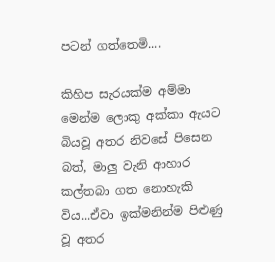පටන් ගත්තෙමි....

කිහිප සැරයක්ම අම්මා මෙන්ම ලොකු අක්කා ඇයට බියවූ අතර නිවසේ පිසෙන බත්, මාලු වැනි ආහාර කල්තබා ගත නොහැකි විය...ඒවා ඉක්මනින්ම පිළුණු වූ අතර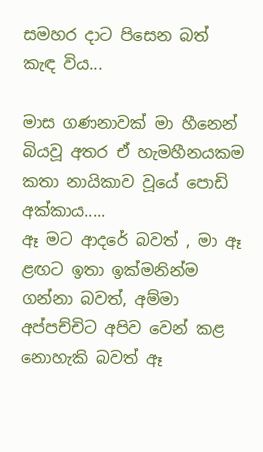සමහර දාට පිසෙන බත් කැඳ විය...

මාස ගණනාවක් මා හීනෙන් බියවූ අතර ඒ හැමහීනයකම කතා නායිකාව වූයේ පොඩි අක්කාය.....
ඈ මට ආදරේ බවත් , මා ඈ ළඟට ඉතා ඉක්මනින්ම ගන්නා බවත්, අම්මා අප්පච්චිට අපිව වෙන් කළ නොහැකි බවත් ඈ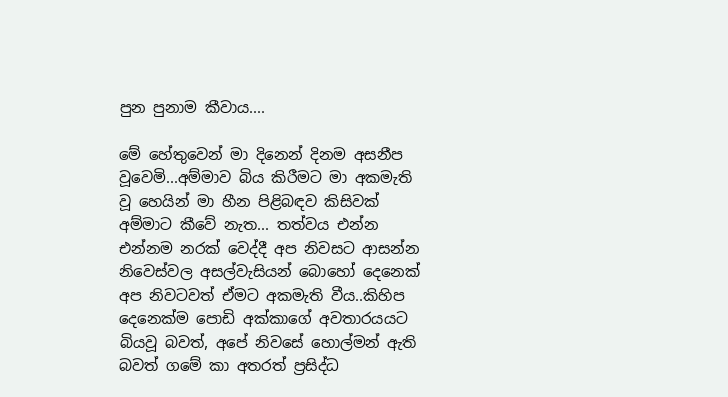පුන පුනාම කීවාය....

මේ හේතුවෙන් මා දිනෙන් දිනම අසනීප වූවෙමි...අම්මාව බිය කිරීමට මා අකමැති වූ හෙයින් මා හීන පිළිබඳව කිසිවක් අම්මාට කීවේ නැත... තත්වය එන්න එන්නම නරක් වෙද්දී අප නිවසට ආසන්න නිවෙස්වල අසල්වැසියන් බොහෝ දෙනෙක් අප නිවටවත් ඒමට අකමැති වීය..කිහිප දෙනෙක්ම පොඩි අක්කාගේ අවතාරයයට බියවූ බවත්, අපේ නිවසේ හොල්මන් ඇති බවත් ගමේ කා අතරත් ප්‍රසිද්ධ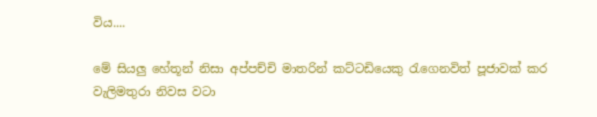විය....

මේ සියලු හේතූන් නිසා අප්පච්චි මාතරින් කට්ටඩියෙකු රැගෙනවිත් පූජාවක් කර වැලිමතුරා නිවස වටා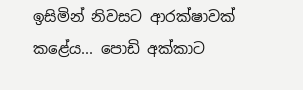ඉසිමින් නිවසට ආරක්ෂාවක් කළේය... පොඩි අක්කාට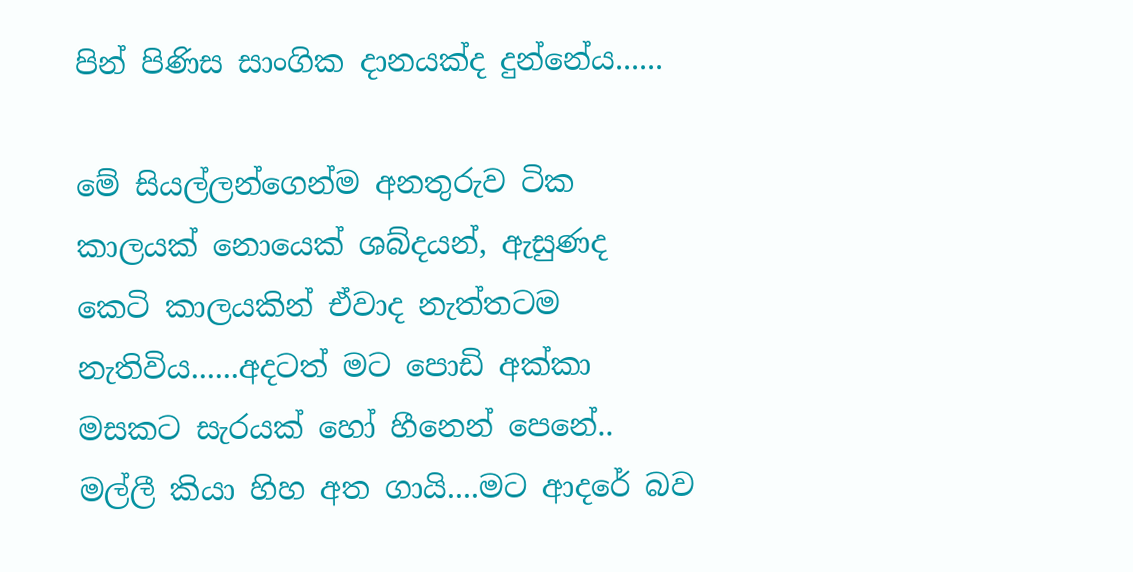පින් පිණිස සාංගික දානයක්ද දුන්නේය......

මේ සියල්ලන්ගෙන්ම අනතුරුව ටික කාලයක් නොයෙක් ශබ්දයන්, ඇසුණද කෙටි කාලයකින් ඒවාද නැත්තටම නැතිවිය......අදටත් මට පොඩි අක්කා මසකට සැරයක් හෝ හීනෙන් පෙනේ.. මල්ලී කියා හිහ අත ගායි....මට ආදරේ බව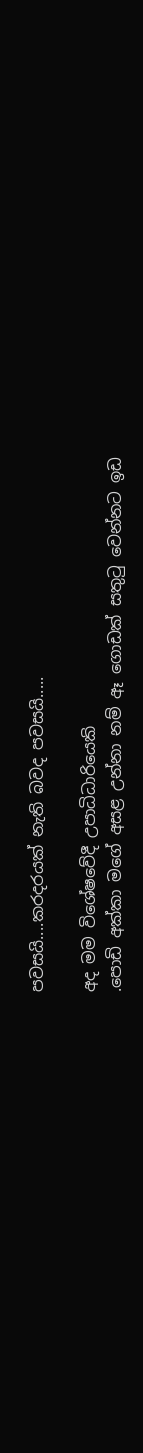පවසයි....කරදරයක් නැති බවද පවසයි.....

අද මම විශේෂවේදී උපාධිධාරියෙකි
.පොඩි අක්කා මගේ අසළ උන්නා නම් ඈ ගොඩක් සතුටු වෙන්නට ඉඩ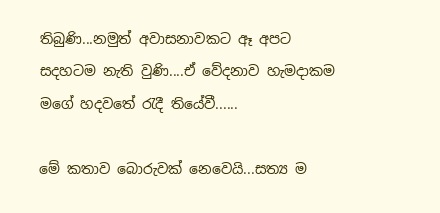තිබුණි...නමුත් අවාසනාවකට ඈ අපට සදහටම නැති වුණි....ඒ වේදනාව හැමදාකම මගේ හදවතේ රැදී තියේවී......

මේ කතාව බොරුවක් නෙවෙයි...සත්‍ය ම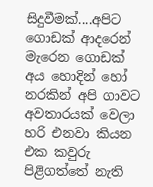සිදුවීමක්....අපිට ගොඩක් ආදරෙන් මැරෙන ගොඩක් අය හොදින් හෝ නරකින් අපි ගාවට අවතාරයක් වෙලා හරි එනවා කියන එක කවුරු පිළිගත්තේ නැති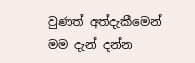වුණත් අත්දැකීමෙන් මම දැන් දන්න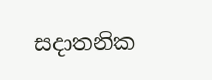සදාතනික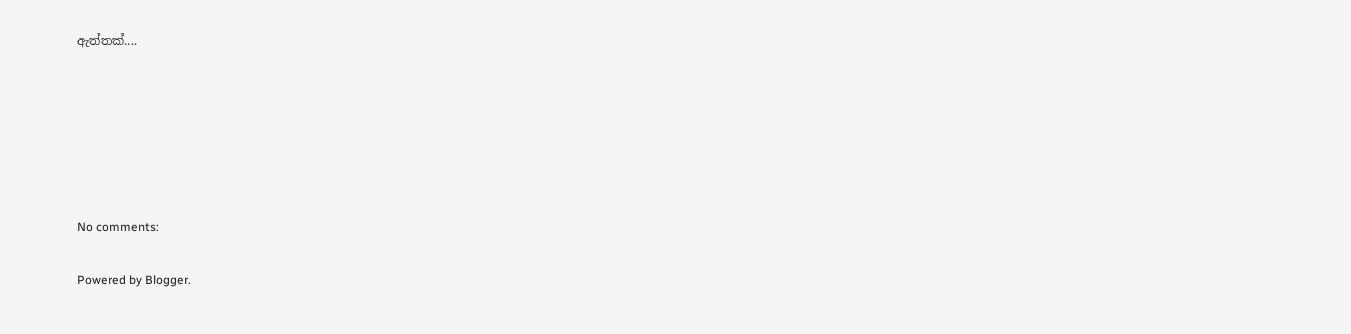ඇත්තක්....






No comments:

Powered by Blogger.